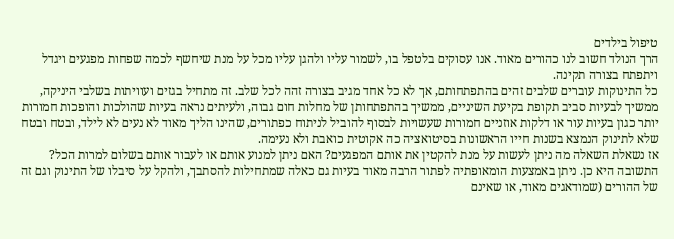טיפול בילדים
הרך הנולד חשוב לנו כהורים מאוד. אנו עסוקים בלטפל בו, לשמור עליו ולהגן עליו מכל על מנת שיחשף לכמה שפחות מפגעים ויגדל ויתפתח בצורה תקינה.
כל התינוקות עוברים שלבים זהים בהתפתחותם, אך לא כל אחד מגיב בצורה זהה לכל שלב. זה מתחיל בגזים ועוויתות בשלבי היניקה, ממשיך לבעיות סביב תקופת בקיעת השיניים, ממשיך בהתפתחותן של מחלות חום גבוה, ולעיתים נראה בעיות שהולכות והופכות חמורות יותר כגון בעיות עור או דלקות אוזניים חמורות שעשויות לבסוף להוביל לניתוח כפתורים, שהינו הליך מאוד לא נעים לא לילד, ובטח ובטח שלא לתינוק הנמצא בשנות חייו הראשונות בסיטואציה כה אקוטית כואבת ולא נעימה.
אז נשאלת השאלה מה ניתן לעשות על מנת להקטין את אותם המפגעים? האם ניתן למנוע אותם או לעבור אותם בשלום למרות הכל?
התשובה היא כן. ניתן באמצעות הומאופתיה לפתור הרבה מאוד בעיות גם כאלה שמתחילות להסתבך, ולהקל על סיבלו של התינוק וגם זה של ההורים (שמודאגים מאוד, או שאינם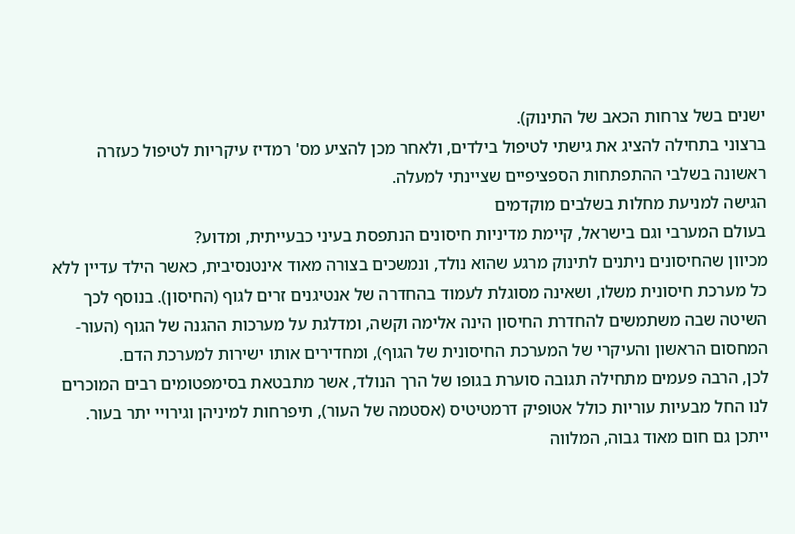ישנים בשל צרחות הכאב של התינוק).
ברצוני בתחילה להציג את גישתי לטיפול בילדים, ולאחר מכן להציע מס' רמדיז עיקריות לטיפול כעזרה ראשונה בשלבי ההתפתחות הספציפיים שציינתי למעלה.
הגישה למניעת מחלות בשלבים מוקדמים
בעולם המערבי וגם בישראל, קיימת מדיניות חיסונים הנתפסת בעיני כבעייתית, ומדוע?
מכיוון שהחיסונים ניתנים לתינוק מרגע שהוא נולד, ונמשכים בצורה מאוד אינטנסיבית, כאשר הילד עדיין ללא כל מערכת חיסונית משלו, ושאינה מסוגלת לעמוד בהחדרה של אנטיגנים זרים לגוף (החיסון). בנוסף לכך השיטה שבה משתמשים להחדרת החיסון הינה אלימה וקשה, ומדלגת על מערכות ההגנה של הגוף (העור- המחסום הראשון והעיקרי של המערכת החיסונית של הגוף), ומחדירים אותו ישירות למערכת הדם.
לכן, הרבה פעמים מתחילה תגובה סוערת בגופו של הרך הנולד, אשר מתבטאת בסימפטומים רבים המוכרים לנו החל מבעיות עוריות כולל אטופיק דרמטיטיס (אסטמה של העור), תיפרחות למיניהן וגירויי יתר בעור. ייתכן גם חום מאוד גבוה, המלווה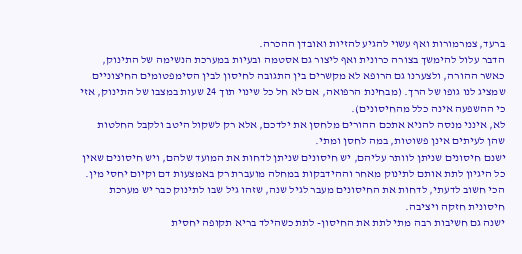ברעד, צמרמורות ואף עשוי להגיע להזיות ואובדן ההכרה.
הדבר עלול להימשך בצורה כרונית ואף ליצור גם אסטמה ובעיות במערכת הנשימה של התינוק, כאשר ההורה, ולצערנו גם הרופא לא מקשרים בין התגובה לחיסון לבין הסימפטומים החיצוניים שמציג לנו גופו של הרך. (מבחינת הרפואה, אם לא חל כל שינוי תוך 24 שעות במצבו של התינוק, אזי כי ההשפעה אינה כלל מהחיסונים).
לא, אינני מנסה להניא אתכם ההורים מלחסן את ילדכם, אלא רק לשקול היטב ולקבל החלטות שהן לעיתים אינן פשוטות, במה לחסן ומתי.
ישנם חיסונים שניתן לוותר עליהם, יש חיסונים שניתן לדחות את המועד שלהם, ויש חיסונים שאין כל היגיון לתת אותם לתינוק מאחר וההידבקות במחלה מועברת רק באמצעות דם וקיום יחסי מין. הכי חשוב לדעתי, לדחות את החיסונים מעבר לגיל שנה, שזהו גיל שבו לתינוק כבר יש מערכת חיסונית חזקה ויציבה.
ישנה גם חשיבות רבה מתי לתת את החיסון- לתת כשהילד בריא תקופה יחסית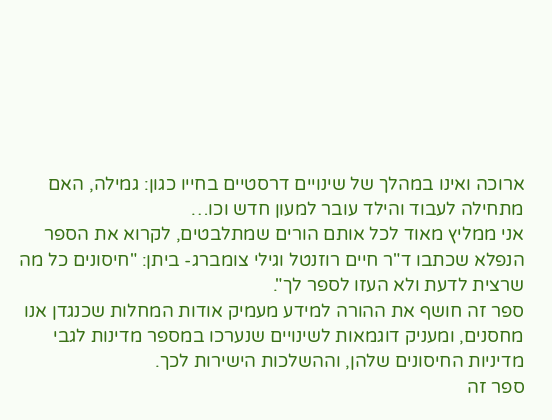ארוכה ואינו במהלך של שינויים דרסטיים בחייו כגון: גמילה, האם מתחילה לעבוד והילד עובר למעון חדש וכו…
אני ממליץ מאוד לכל אותם הורים שמתלבטים, לקרוא את הספר הנפלא שכתבו ד"ר חיים רוזנטל וגילי צומברג- ביתן: "חיסונים כל מה שרצית לדעת ולא העזו לספר לך".
ספר זה חושף את ההורה למידע מעמיק אודות המחלות שכנגדן אנו מחסנים, ומעניק דוגמאות לשינויים שנערכו במספר מדינות לגבי מדיניות החיסונים שלהן, וההשלכות הישירות לכך.
ספר זה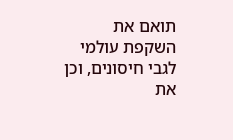תואם את השקפת עולמי לגבי חיסונים, וכן את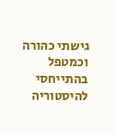גישתי כהורה וכמטפל בהתייחסי להיסטוריה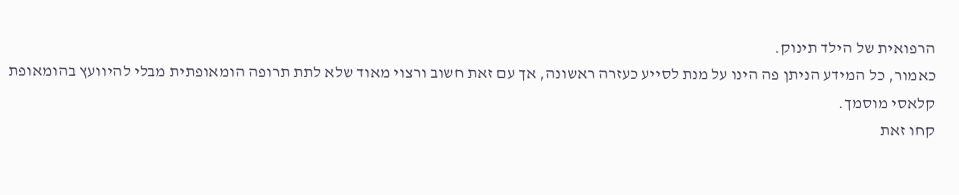הרפואית של הילד תינוק.
כאמור, כל המידע הניתן פה הינו על מנת לסייע כעזרה ראשונה, אך עם זאת חשוב ורצוי מאוד שלא לתת תרופה הומאופתית מבלי להיוועץ בהומאופת קלאסי מוסמך.
קחו זאת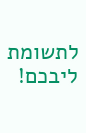לתשומת ליבכם!